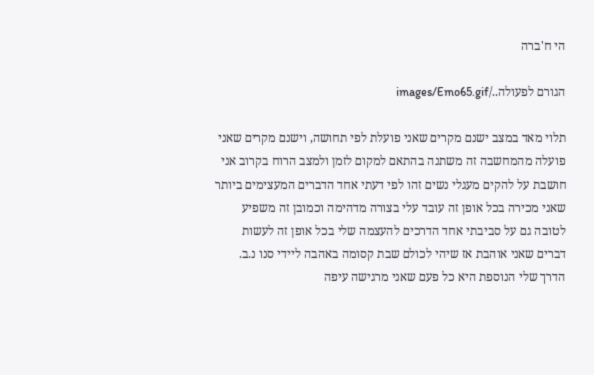הי ח'ברה

הגורם לפעולה../images/Emo65.gif

תלוי מאד במצב ישנם מקרים שאני פועלת לפי תחושה, וישנם מקרים שאני פועלה מהמחשבה זה משתנה בהתאם למקום לזמן ולמצב הרוח בקרוב אני חושבת על להקים מעגלי נשים זהו לפי דעתי אחד הדברים המעצימים ביותר שאני מכירה בכל אופן זה עובד עלי בצורה מדהימה וכמובן זה משפיע לטובה גם על סביבתי אחד הדרכים להעצמה שלי בכל אופן זה לעשות דברים שאני אוהבת אז שיהי לכולם שבת קסומה באהבה ליידי סנו נ.ב. הדרך שלי הנוספת היא כל פעם שאני מרגישה עיפה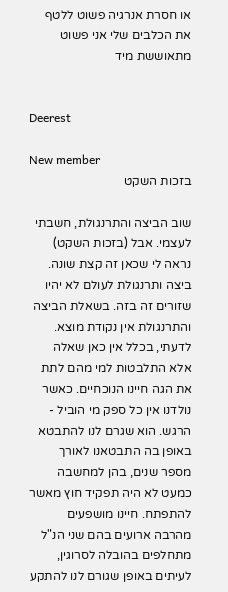או חסרת אנרגיה פשוט ללטף את הכלבים שלי אני פשוט מתאוששת מיד


Deerest

New member
בזכות השקט

שוב הביצה והתרנגולת, חשבתי לעצמי. אבל (בזכות השקט) נראה לי שכאן זה קצת שונה. ביצה ותרנגולת לעולם לא יהיו שזורים זה בזה. בשאלת הביצה והתרנגולת אין נקודת מוצא. לדעתי, בכלל אין כאן שאלה אלא התלבטות למי מהם לתת את הגה חיינו הנוכחיים. כאשר נולדנו אין כל ספק מי הוביל - הרגש. הוא שגרם לנו להתבטא באופן בה התבטאנו לאורך מספר שנים, בהן למחשבה כמעט לא היה תפקיד חוץ מאשר להתפתח. חיינו מושפעים מהרבה ארועים בהם שני הנ"ל מתחלפים בהובלה לסרוגין, לעיתים באופן שגורם לנו להתקע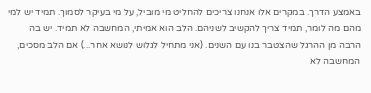באמצע הדרך. במקרים אלו אנחנו צריכים להחליט מי מוביל, על מי בעיקר לסמוך. תמיד יש למי מהם מה לומר, תמיד צריך להקשיב לשניהם. הלב הוא אמיתי, המחשבה לא תמיד. יש בה הרבה מן ההרגל שהצטבר בנו עם השנים. (אני מתחיל לגלוש לנושא אחר...) אם הלב מסכים, המחשבה לא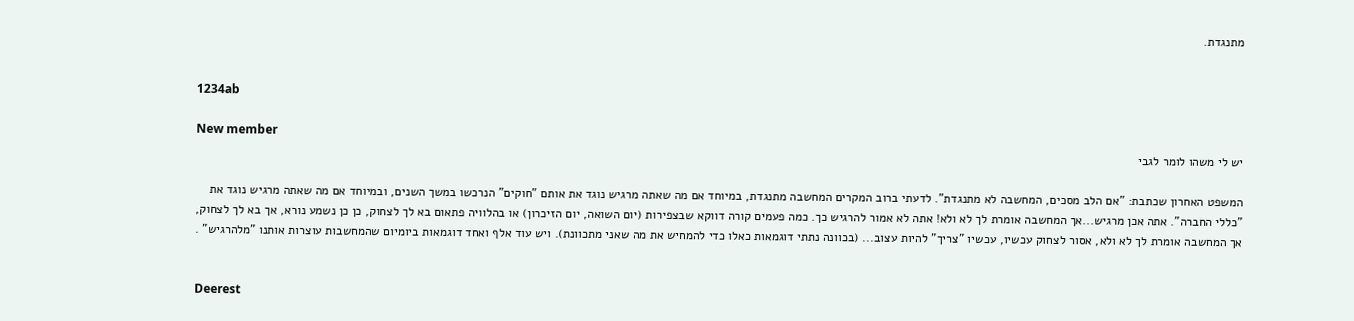מתנגדת.


1234ab

New member
יש לי משהו לומר לגבי

המשפט האחרון שכתבת: "אם הלב מסכים, המחשבה לא מתנגדת". לדעתי ברוב המקרים המחשבה מתנגדת, במיוחד אם מה שאתה מרגיש נוגד את אותם "חוקים" הנרכשו במשך השנים, ובמיוחד אם מה שאתה מרגיש נוגד את "כללי החברה". אתה אכן מרגיש...אך המחשבה אומרת לך לא ולא! אתה לא אמור להרגיש כך. כמה פעמים קורה דווקא שבצפירות (יום השואה, יום הזיכרון) או בהלוויה פתאום בא לך לצחוק, כן כן נשמע נורא, אך בא לך לצחוק, אך המחשבה אומרת לך לא ולא, אסור לצחוק עכשיו, עכשיו "צריך" להיות עצוב... (בכוונה נתתי דוגמאות כאלו כדי להמחיש את מה שאני מתכוונת). ויש עוד אלף ואחד דוגמאות ביומיום שהמחשבות עוצרות אותנו "מלהרגיש" .


Deerest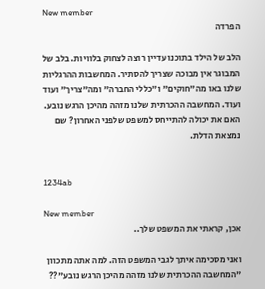New member
הפרדה

הלב של הילד בתוכנו עדיין רוצה לצחוק בלוויות. בלב של המבוגר אין מבוכה שצריך להסתיר. המחשבות ההרגליות שלנו באו מה"חוקים" ו"כללי החברה" ומה"צריך" ועוד ועוד. המחשבה ההכרתית שלנו מזהה מהיכן הרגש נובע. האם את יכולה להתייחס למשפט שלפני האחרון? שם נמצאת הדלת.


1234ab

New member
אכן, קראתי את המשפט שלך..

ואני מסכימה איתך לגבי המשפט הזה. למה אתה מתכוון "המחשבה ההכרתית שלנו מזהה מהיכן הרגש נובע"??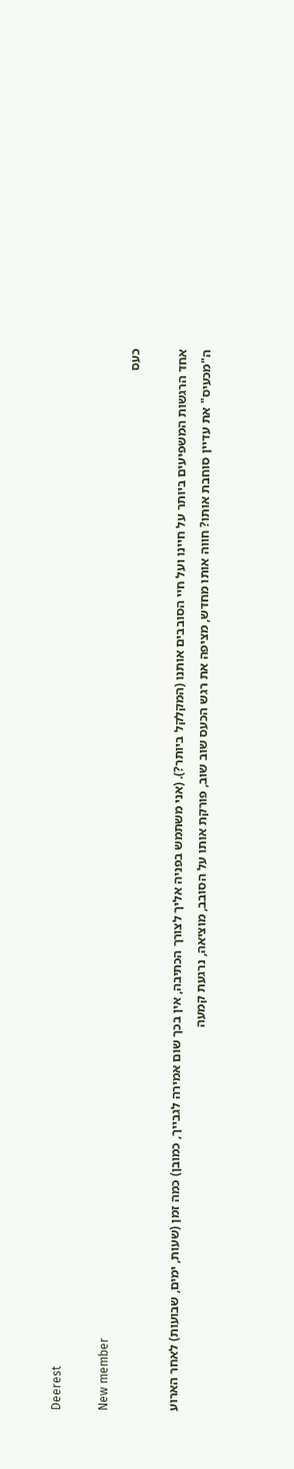Deerest

New member
כעס

אחד הרגשות המשפיעים ביותר על חיינו ועל חיי הסובבים אותנו (המקלקל ביותר?). (אני משתמש בפניה אליך לצורך הכתיבה, אין בכך שום אמירה לגבייך, כמובן) כמה זמן (שעות, ימים, שבועות) לאחר הארוע ה"מכעיס" את עדיין סוחבת אותו? חווה אותו מחדש, מציפה את רגש הכעס שוב שוב, פורקת אותו על הסובב, מוציאה, נרגעת קמעה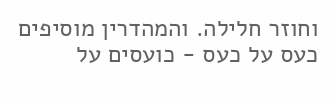וחוזר חלילה. והמהדרין מוסיפים כעס על כעס - כועסים על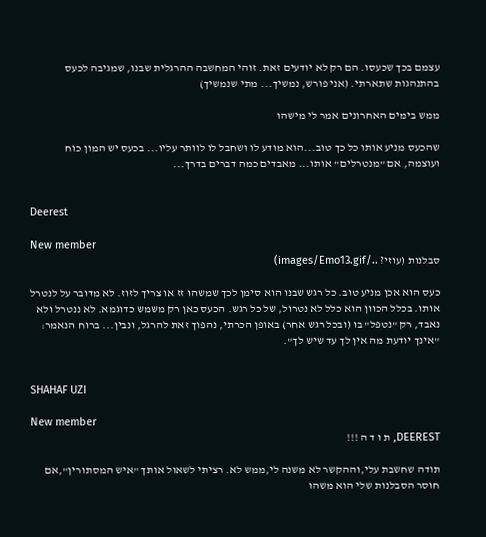עצמם בכך שכעסו. הם רק לא יודעים זאת. זוהי המחשבה ההרגלית שבנו, שמגיבה לכעס בהתנהגות שתארתי. (אני פורש, נמשיך... מתי שנמשיך)

ממש בימים האחרונים אמר לי מישהו

שהכעס מניע אותו כל כך טוב...הוא מודע לו ושחבל לו לוותר עליו... בכעס יש המון כוח ועוצמה, אם "מנטרלים" אותו... מאבדים כמה דברים בדרך...


Deerest

New member
סבלנות (עוזי? ../images/Emo13.gif)

כעס הוא אכן מניע טוב. כל רגש שבנו הוא סימן לכך שמשהו זז או צריך לזוז. לא מדובר על לנטרל אותו. בכלל הכוון הוא כלל לא נטרול, של כל רגש. הכעס כאן רק משמש כדוגמא. לא ננטרל ולא נאבד, רק "נטפל" בו (ובכל רגש אחר) באופן הכרתי, נהפוך זאת להרגל, ונבין... ברוח הנאמר: "אינך יודעת מה אין לך עד שיש לך".


SHAHAF UZI

New member
DEEREST, ת ו ד ה !!!

תודה שחשבת עלי,וההקשר לא משנה לי,ממש לא. רציתי לשאול אותך "איש המסתורין",אם חוסר הסבלנות שלי הוא משהו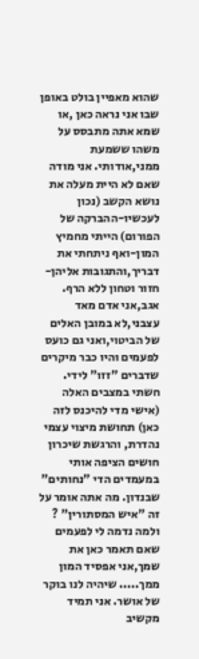שהוא מאפיין בולט באופן שבו אני נראה כאן ,או שמא אתה מתבסס על משהו ששמעת ממני,אודותי. אני מודה שאם לא היית מעלה את נושא הקשב (נכון לעכשיו-ההברקה של הפורום) הייתי מחמיץ המון-ואף ניתחתי את דבריך,והתגובות אליהן-חזור וטחון ללא הרף. אגב,אני אדם מאד עצבני,לא במובן האלים של הביטוי,ואני גם כועס לפעמים והיו כבר מיקרים שדברים "זזו" לידי. חשתי במצבים האלה (אישי מדי להיכנס לזה כאן) תחושת מיצוי עצמי נהדרת, והרגשת שיכרון חושים הציפה אותי במעמדים הדי "נחותים" שבנדון. מה אתה אומר על זה "איש המסתורין" ? ולמה נדמה לי לפעמים שאם תאמר כאן את שמך,אני אפסיד המון ממך..... שיהיה לנו בוקר של אושר. אני תמיד מקשיב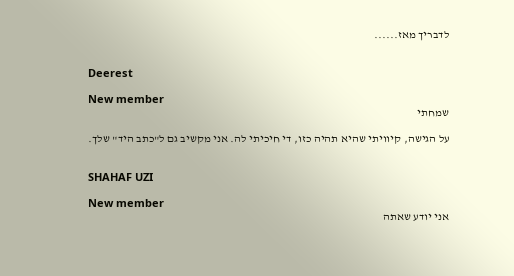לדבריך מאז......


Deerest

New member
שמחתי

על הגישה, קיוויתי שהיא תהיה כזו, די חיכיתי לה. אני מקשיב גם ל"כתב היד" שלך.


SHAHAF UZI

New member
אני יודע שאתה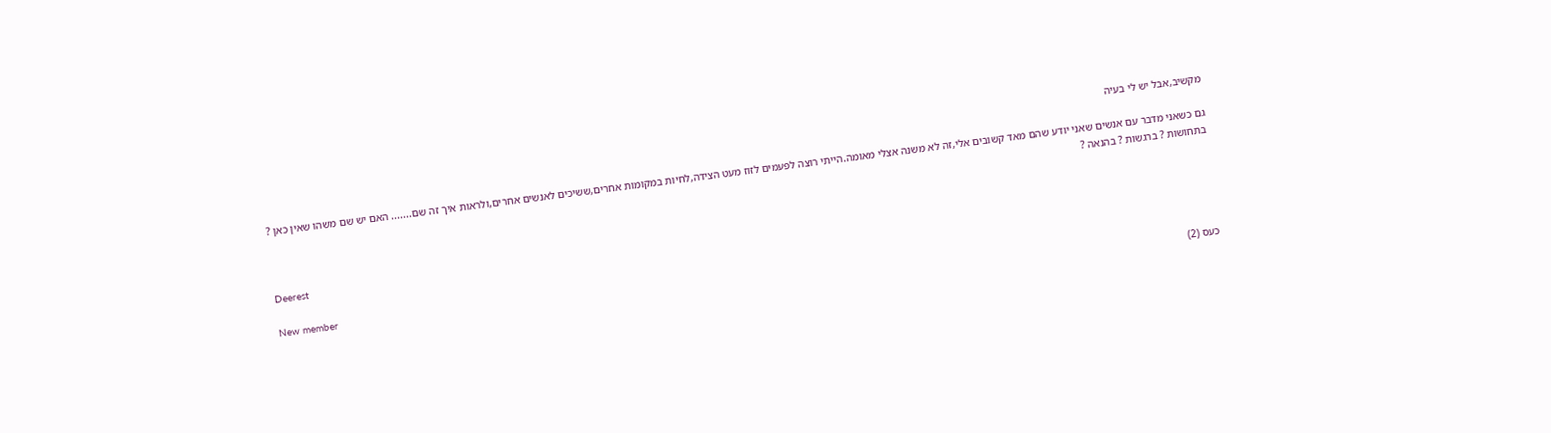מקשיב,אבל יש לי בעיה

גם כשאני מדבר עם אנשים שאני יודע שהם מאד קשובים אלי,זה לא משנה אצלי מאומה.הייתי רוצה לפעמים לזוז מעט הצידה,לחיות במקומות אחרים,ששיכים לאנשים אחרים,ולראות איך זה שם....... האם יש שם משהו שאין כאן ? בתחושות ? ברגשות ? בהנאה ?


Deerest

New member
כעס (2)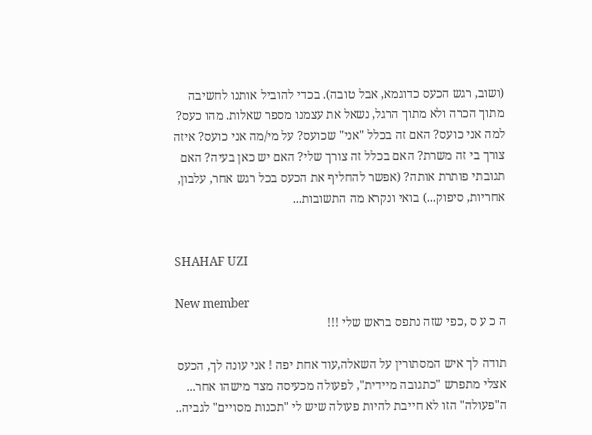(ושוב, רגש הכעס כדוגמא, אבל טובה). בכדי להוביל אותנו לחשיבה מתוך הכרה ולא מתוך הרגל, נשאל את עצמנו מספר שאלות. מהו כעס? למה אני כועס? האם זה בכלל "אני" שכועס? על מי/מה אני כועס? איזה צורך בי זה משרת? האם בכלל זה צורך שלי? האם יש כאן בעיה? האם תגובתי פותרת אותה? (אפשר להחליף את הכעס בכל רגש אחר, עלבון, אחריות, סיפוק...) בואי ונקרא מה התשובות...


SHAHAF UZI

New member
ה כ ע ס ,כפי שזה נתפס בראש שלי !!!

תודה לך איש המסתורין על השאלה,עוד אחת יפה ! אני עונה לך, הכעס אצלי מתפרש "כתגובה מיידית", לפעולה מכעיסה מצד מישהו אחר... ה"פעולה" הזו לא חייבת להיות פעולה שיש לי "תכנות מסויים" לגביה..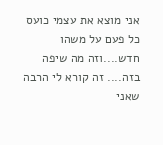אני מוצא את עצמי כועס כל פעם על משהו חדש....וזה מה שיפה בזה.... זה קורא לי הרבה שאני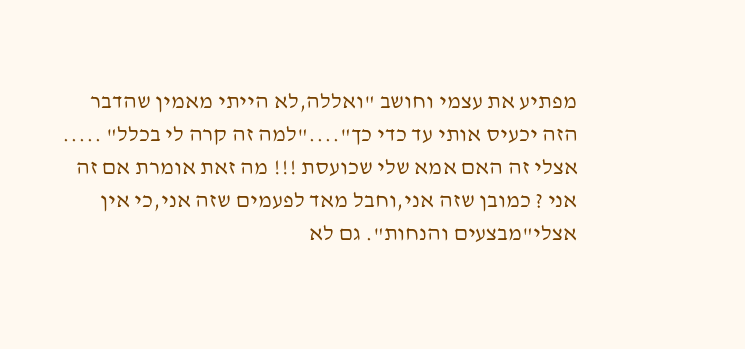מפתיע את עצמי וחושב "ואללה,לא הייתי מאמין שהדבר הזה יכעיס אותי עד כדי כך"...."למה זה קרה לי בכלל" ..... אצלי זה האם אמא שלי שכועסת !!! מה זאת אומרת אם זה אני ? כמובן שזה אני,וחבל מאד לפעמים שזה אני,כי אין אצלי"מבצעים והנחות". גם לא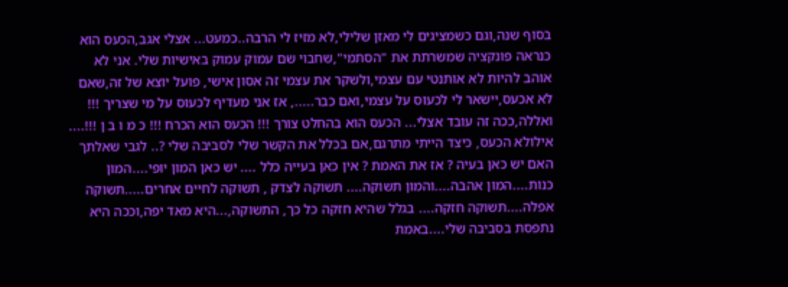בסוף שנה,וגם כשמציגים לי מאזן שלילי,לא מזיז לי הרבה..כמעט... אצלי אגב,הכעס הוא כנראה פונקציה שמשרתת את "הסתמי",שחבוי שם עמוק עמוק באישיות שלי. אני לא אוהב להיות לא אותנטי עם עצמי,ולשקר את עצמי זה אסון אישי, פועל יוצא של זה,שאם לא אכעס,יישאר לי לכעוס על עצמי,ואם כבר....., אז אני מעדיף לכעוס על מי שצריך !!! ואללה,ככה זה עובד אצלי... הכעס הוא בהחלט צורך !!! הכעס הוא הכרח !!! כ מ ו ב ן !!!.... אילולא הכעס, כיצד הייתי מתרגם,אם בכלל את הקשר שלי לסביבה שלי ?.. לגבי שאלתך האם יש כאן בעיה ? אז את האמת ? אין כאן בעייה כלל .... יש כאן המון יופי....המון כנות....המון אהבה....והמון תשוקה.... תשוקה לצדק , תשוקה לחיים אחרים.....תשוקה אפלה....תשוקה חזקה.... בגלל שהיא חזקה כל כך, התשוקה,...היא מאד יפה,וככה היא נתפסת בסביבה שלי....באמת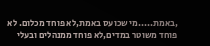,באמת.....מי שכועס באמת,לא פוחד מכלום. לא פוחד משוטר במדים,לא פוחד ממנהלים ובעלי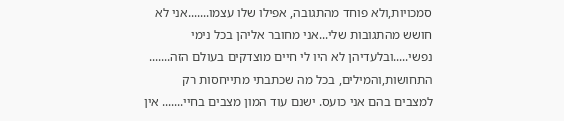סמכויות,ולא פוחד מהתגובה, אפילו שלו עצמו.......אני לא חושש מהתגובות שלי...אני מחובר אליהן בכל נימי נפשי.....ובלעדיהן לא היו לי חיים מוצדקים בעולם הזה....... התחושות,והמילים, בכל מה שכתבתי מתייחסות רק למצבים בהם אני כועס. ישנם עוד המון מצבים בחיי....... אין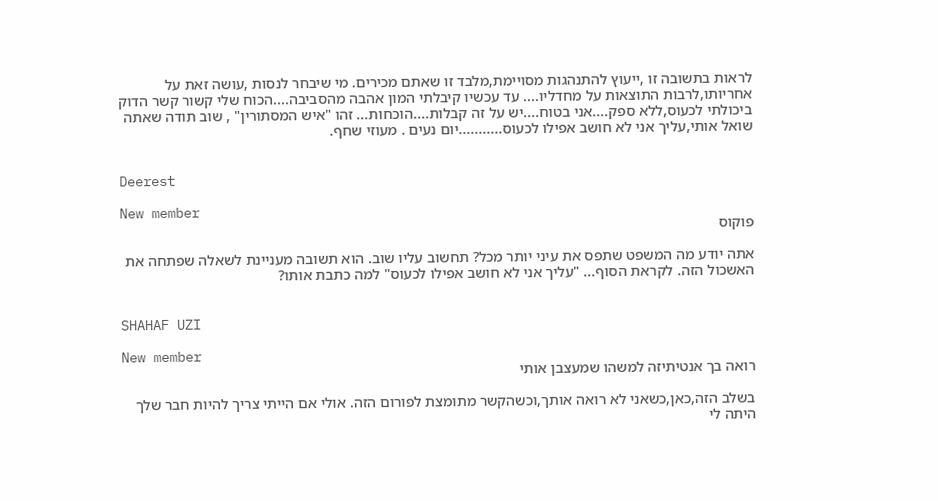לראות בתשובה זו ,ייעוץ להתנהגות מסויימת,מלבד זו שאתם מכירים. מי שיבחר לנסות ,עושה זאת על אחריותו,לרבות התוצאות על מחדליו.... עד עכשיו קיבלתי המון אהבה מהסביבה....הכוח שלי קשור קשר הדוק ביכולתי לכעוס,ללא ספק....אני בטוח....יש על זה קבלות....הוכחות... זהו "איש המסתורין" , שוב תודה שאתה שואל אותי,עליך אני לא חושב אפילו לכעוס...........יום נעים . מעוזי שחף.


Deerest

New member
פוקוס

אתה יודע מה המשפט שתפס את עיני יותר מכל? תחשוב עליו שוב. הוא תשובה מעניינת לשאלה שפתחה את האשכול הזה. לקראת הסוף... "עליך אני לא חושב אפילו לכעוס" למה כתבת אותו?


SHAHAF UZI

New member
רואה בך אנטיתיזה למשהו שמעצבן אותי

בשלב הזה,כאן,כשאני לא רואה אותך,וכשהקשר מתומצת לפורום הזה. אולי אם הייתי צריך להיות חבר שלך היתה לי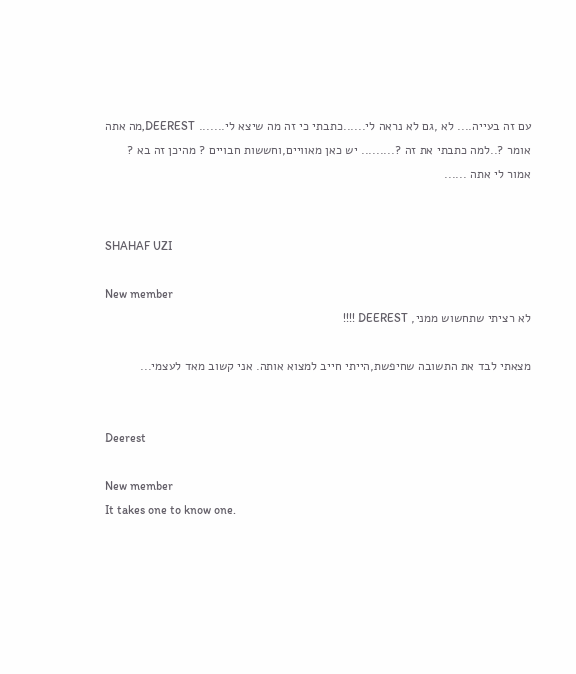עם זה בעייה.... לא ,גם לא נראה לי......כתבתי כי זה מה שיצא לי....... DEEREST,מה אתה אומר ?..למה כתבתי את זה ?......... יש כאן מאוויים,וחששות חבויים ? מהיכן זה בא ? אמור לי אתה ......


SHAHAF UZI

New member
לא רציתי שתחשוש ממני, DEEREST !!!!

מצאתי לבד את התשובה שחיפשת,הייתי חייב למצוא אותה. אני קשוב מאד לעצמי...


Deerest

New member
It takes one to know one.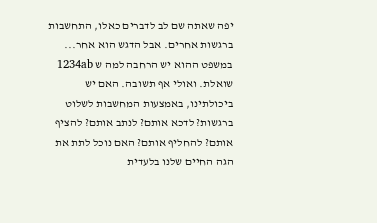יפה שאתה שם לב לדברים כאלו, התחשבות ברגשות אחרים. אבל הדגש הוא אחר... במשפט ההוא יש הרחבה למה ש 1234ab שואלת. ואולי אף תשובה. האם יש ביכולתינו, באמצעות המחשבות לשלוט ברגשות? לדכא אותם? לנתב אותם? להציף אותם? להחליף אותם? האם נוכל לתת את הגה החיים שלנו בלעדית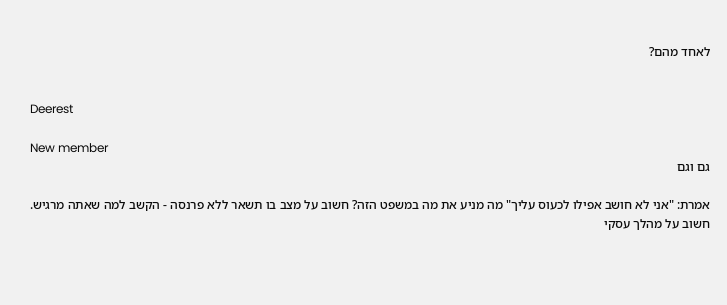לאחד מהם?


Deerest

New member
גם וגם

אמרת: "אני לא חושב אפילו לכעוס עליך" מה מניע את מה במשפט הזה? חשוב על מצב בו תשאר ללא פרנסה - הקשב למה שאתה מרגיש. חשוב על מהלך עסקי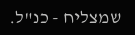שמצליח - כנ"ל.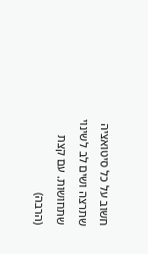חשוב על כל סיטואציה שתרצה ושים לב לשינוי שתחושות. עם קצת (הרבה)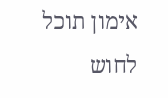אימון תוכל לחוש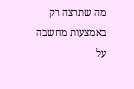מה שתרצה רק באמצעות מחשבה על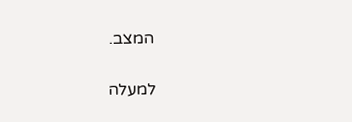המצב.

למעלה